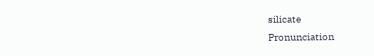silicate
Pronunciation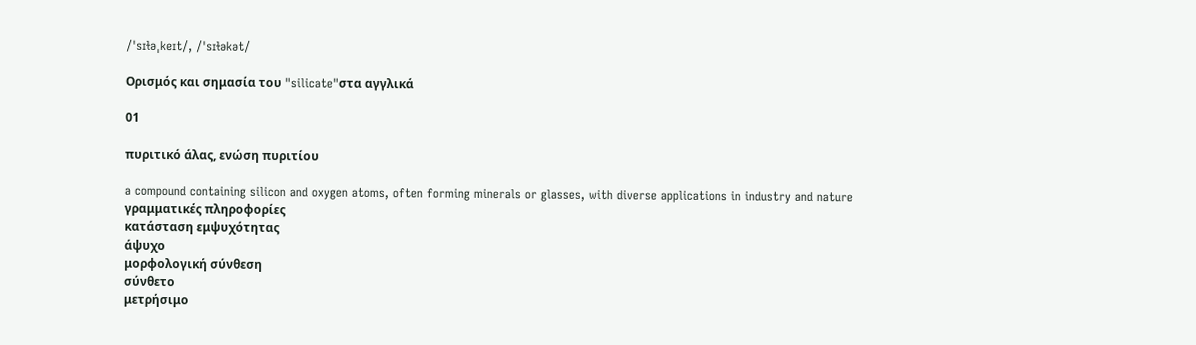/ˈsɪɫəˌkeɪt/, /ˈsɪɫəkət/

Ορισμός και σημασία του "silicate"στα αγγλικά

01

πυριτικό άλας, ενώση πυριτίου

a compound containing silicon and oxygen atoms, often forming minerals or glasses, with diverse applications in industry and nature
γραμματικές πληροφορίες
κατάσταση εμψυχότητας
άψυχο
μορφολογική σύνθεση
σύνθετο
μετρήσιμο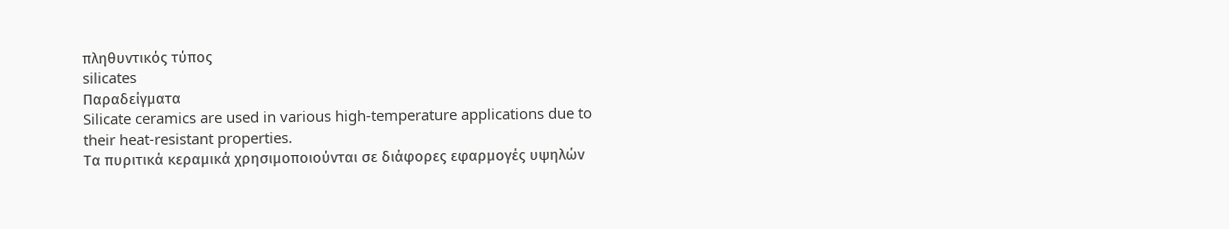πληθυντικός τύπος
silicates
Παραδείγματα
Silicate ceramics are used in various high-temperature applications due to their heat-resistant properties.
Τα πυριτικά κεραμικά χρησιμοποιούνται σε διάφορες εφαρμογές υψηλών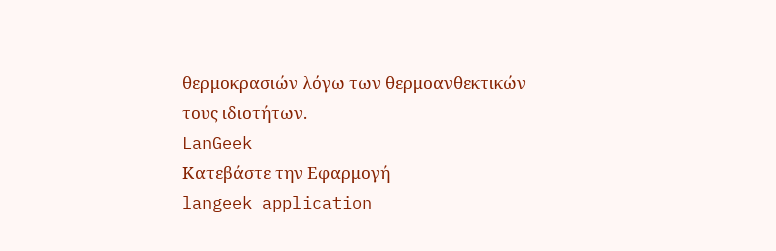θερμοκρασιών λόγω των θερμοανθεκτικών τους ιδιοτήτων.
LanGeek
Κατεβάστε την Εφαρμογή
langeek application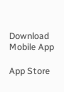Download Mobile App

App Store